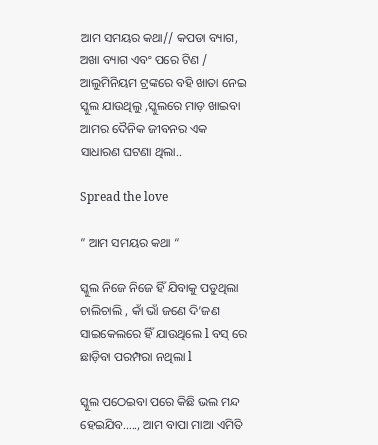ଆମ ସମୟର କଥା// କପଡା ବ୍ୟାଗ, ଅଖା ବ୍ୟାଗ ଏବଂ ପରେ ଟିଣ / ଆଲୁମିନିୟମ ଟ୍ରଙ୍କରେ ବହି ଖାତା ନେଇ ସ୍କୁଲ ଯାଉଥିଲୁ ,ସ୍କୁଲରେ ମାଡ଼ ଖାଇବା ଆମର ଦୈନିକ ଜୀବନର ଏକ ସାଧାରଣ ଘଟଣା ଥିଲା..

Spread the love

” ଆମ ସମୟର କଥା “

ସ୍କୁଲ ନିଜେ ନିଜେ ହିଁ ଯିବାକୁ ପଡୁଥିଲା ଚାଲିଚାଲି , କାଁ ଭାଁ ଜଣେ ଦି’ଜଣ ସାଇକେଲରେ ହିଁ ଯାଉଥିଲେ l ବସ୍ ରେ ଛାଡ଼ିବା ପରମ୍ପରା ନଥିଲା l

ସ୍କୁଲ ପଠେଇବା ପରେ କିଛି ଭଲ ମନ୍ଦ ହେଇଯିବ….., ଆମ ବାପା ମାଆ ଏମିତି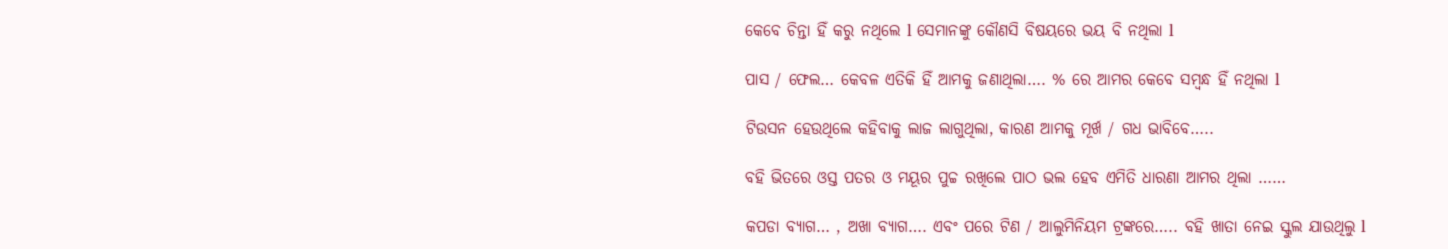କେବେ ଚିନ୍ତା ହିଁ କରୁ ନଥିଲେ l ସେମାନଙ୍କୁ କୌଣସି ବିଷୟରେ ଭୟ ବି ନଥିଲା l

ପାସ / ଫେଲ… କେବଳ ଏତିକି ହିଁ ଆମକୁ ଜଣାଥିଲା…. % ରେ ଆମର କେବେ ସମ୍ବନ୍ଧ ହିଁ ନଥିଲା l

ଟିଉସନ ହେଉଥିଲେ କହିବାକୁ ଲାଜ ଲାଗୁଥିଲା, କାରଣ ଆମକୁ ମୂର୍ଖ / ଗଧ ଭାବିବେ…..

ବହି ଭିତରେ ଓସ୍ତ ପତର ଓ ମୟୂର ପୁଚ୍ଚ ରଖିଲେ ପାଠ ଭଲ ହେବ ଏମିତି ଧାରଣା ଆମର ଥିଲା ……

କପଡା ବ୍ୟାଗ… , ଅଖା ବ୍ୟାଗ…. ଏବଂ ପରେ ଟିଣ / ଆଲୁମିନିୟମ ଟ୍ରଙ୍କରେ….. ବହି ଖାତା ନେଇ ସ୍କୁଲ ଯାଉଥିଲୁ l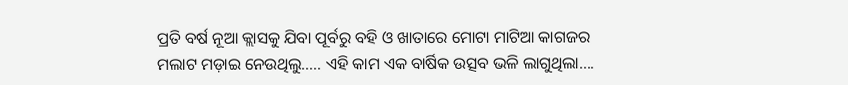ପ୍ରତି ବର୍ଷ ନୂଆ କ୍ଲାସକୁ ଯିବା ପୂର୍ବରୁ ବହି ଓ ଖାତାରେ ମୋଟା ମାଟିଆ କାଗଜର ମଲାଟ ମଡ଼ାଇ ନେଉଥିଲୁ….. ଏହି କାମ ଏକ ବାର୍ଷିକ ଉତ୍ସବ ଭଳି ଲାଗୁଥିଲା….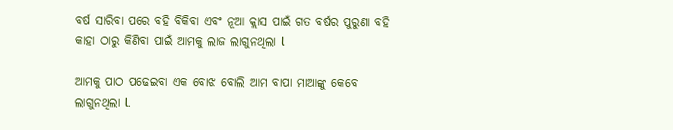ବର୍ଷ ସାରିବା ପରେ ବହି ବିକିବା ଏବଂ ନୂଆ କ୍ଲାସ ପାଇଁ ଗତ ବର୍ଷର ପୁରୁଣା ବହି କାହା ଠାରୁ କିଣିବା ପାଇଁ ଆମକୁ ଲାଜ ଲାଗୁନଥିଲା l

ଆମକୁ ପାଠ ପଢେଇବା ଏକ ବୋଝ ବୋଲି ଆମ ବାପା ମାଆଙ୍କୁ କେବେ ଲାଗୁନଥିଲା l.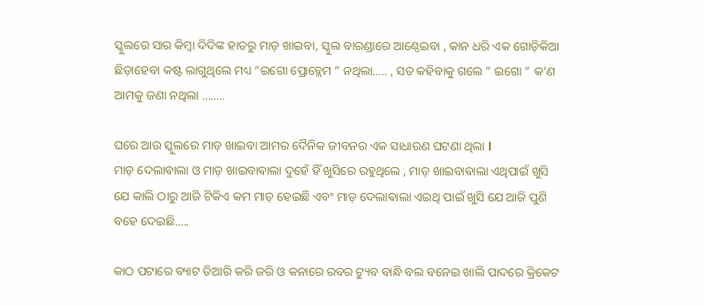ସ୍କୁଲରେ ସାର କିମ୍ବା ଦିଦିଙ୍କ ହାତରୁ ମାଡ଼ ଖାଇବା, ସ୍କୁଲ ବାରଣ୍ଡାରେ ଆଣ୍ଠେଇବା , କାନ ଧରି ଏକ ଗୋଡ଼ିକିଆ ଛିଡ଼ାହେବା କଷ୍ଟ ଲାଗୁଥିଲେ ମଧ୍ୟ “ଇଗୋ ପ୍ରୋବ୍ଲେମ ” ନଥିଲା….. , ସତ କହିବାକୁ ଗଲେ ” ଇଗୋ ” କ’ଣ ଆମକୁ ଜଣା ନଥିଲା ……..

ଘରେ ଆଉ ସ୍କୁଲରେ ମାଡ଼ ଖାଇବା ଆମର ଦୈନିକ ଜୀବନର ଏକ ସାଧାରଣ ଘଟଣା ଥିଲା l
ମାଡ଼ ଦେଲାଵାଲା ଓ ମାଡ଼ ଖାଇବାଵାଲା ଦୁହେଁ ହିଁ ଖୁସିରେ ରହୁଥିଲେ , ମାଡ଼ ଖାଇବାଵାଲା ଏଥିପାଇଁ ଖୁସି ଯେ କାଲି ଠାରୁ ଆଜି ଟିକିଏ କମ ମାଡ଼ ହେଇଛି ଏବଂ ମାଡ଼ ଦେଲାଵାଲା ଏଇଥି ପାଇଁ ଖୁସି ଯେ ଆଜି ପୁଣି ବହେ ଦେଇଛି…..

କାଠ ପଟାରେ ବ୍ୟାଟ ତିଆରି କରି ଜରି ଓ କନାରେ ରବର ଟ୍ୟୁବ ବାନ୍ଧି ବଲ ବନେଇ ଖାଲି ପାଦରେ କ୍ରିକେଟ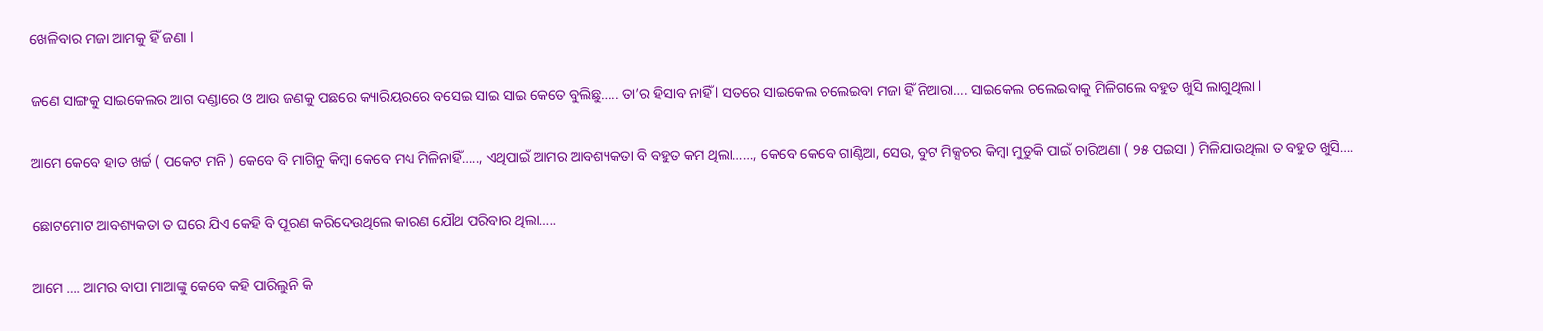ଖେଳିବାର ମଜା ଆମକୁ ହିଁ ଜଣା l

ଜଣେ ସାଙ୍ଗକୁ ସାଇକେଲର ଆଗ ଦଣ୍ଡାରେ ଓ ଆଉ ଜଣକୁ ପଛରେ କ୍ୟାରିୟରରେ ବସେଇ ସାଇ ସାଇ କେତେ ବୁଲିଛୁ….. ତା’ର ହିସାବ ନାହିଁ l ସତରେ ସାଇକେଲ ଚଲେଇବା ମଜା ହିଁ ନିଆରା…. ସାଇକେଲ ଚଲେଇବାକୁ ମିଳିଗଲେ ବହୁତ ଖୁସି ଲାଗୁଥିଲା l

ଆମେ କେବେ ହାତ ଖର୍ଚ୍ଚ ( ପକେଟ ମନି ) କେବେ ବି ମାଗିନୁ କିମ୍ବା କେବେ ମଧ୍ୟ ମିଳିନାହିଁ….., ଏଥିପାଇଁ ଆମର ଆବଶ୍ୟକତା ବି ବହୁତ କମ ଥିଲା……, କେବେ କେବେ ଗାଣ୍ଠିଆ, ସେଉ, ବୁଟ ମିକ୍ସଚର କିମ୍ବା ମୁଡୁକି ପାଇଁ ଚାରିଅଣା ( ୨୫ ପଇସା ) ମିଳିଯାଉଥିଲା ତ ବହୁତ ଖୁସି….

ଛୋଟମୋଟ ଆବଶ୍ୟକତା ତ ଘରେ ଯିଏ କେହି ବି ପୂରଣ କରିଦେଉଥିଲେ କାରଣ ଯୌଥ ପରିବାର ଥିଲା…..

ଆମେ …. ଆମର ବାପା ମାଆଙ୍କୁ କେବେ କହି ପାରିଲୁନି କି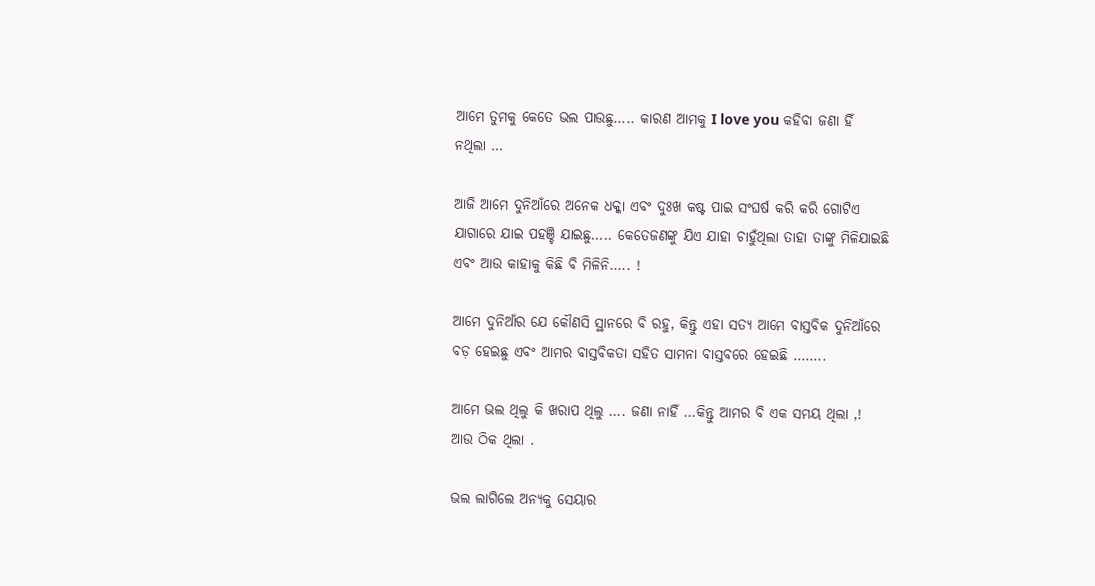ଆମେ ତୁମକୁ କେତେ ଭଲ ପାଉଛୁ….. କାରଣ ଆମକୁ I love you କହିବା ଜଣା ହିଁ ନଥିଲା …

ଆଜି ଆମେ ଦୁନିଆଁରେ ଅନେକ ଧକ୍କା ଏବଂ ଦୁଃଖ କଷ୍ଟ ପାଇ ସଂଘର୍ଷ କରି କରି ଗୋଟିଏ ଯାଗାରେ ଯାଇ ପହଞ୍ଚି ଯାଇଛୁ….. କେତେଜଣଙ୍କୁ ଯିଏ ଯାହା ଚାହୁଁଥିଲା ତାହା ତାଙ୍କୁ ମିଳିଯାଇଛି ଏବଂ ଆଉ କାହାକୁ କିଛି ବି ମିଳିନି….. !

ଆମେ ଦୁନିଆଁର ଯେ କୌଣସି ସ୍ଥାନରେ ବି ରହୁ, କିନ୍ତୁ ଏହା ସତ୍ୟ ଆମେ ବାସ୍ତବିକ ଦୁନିଆଁରେ ବଡ଼ ହେଇଛୁ ଏବଂ ଆମର ବାସ୍ତବିକତା ସହିତ ସାମନା ବାସ୍ତବରେ ହେଇଛି ……..

ଆମେ ଭଲ ଥିଲୁ କି ଖରାପ ଥିଲୁ …. ଜଣା ନାହିଁ …କିନ୍ତୁ ଆମର ବି ଏକ ସମୟ ଥିଲା ,! ଆଉ ଠିକ ଥିଲା .

ଭଲ ଲାଗିଲେ ଅନ୍ୟକୁ ସେୟାର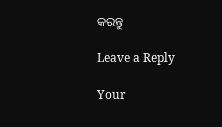କରନ୍ତୁ

Leave a Reply

Your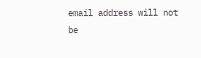email address will not be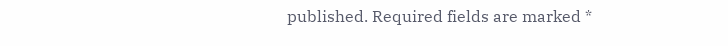published. Required fields are marked *